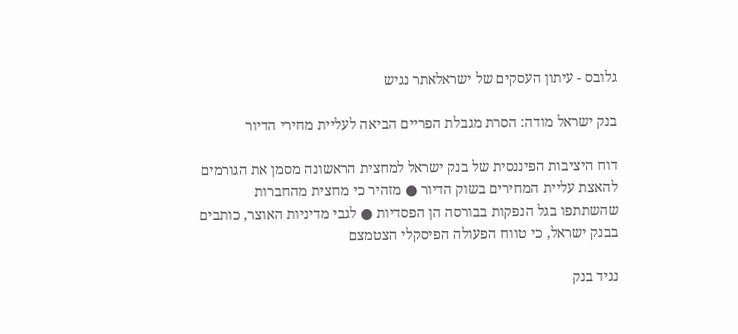גלובס - עיתון העסקים של ישראלאתר נגיש

בנק ישראל מודה: הסרת מגבלת הפריים הביאה לעליית מחירי הדיור

דוח היציבות הפיננסית של בנק ישראל למחצית הראשונה מסמן את הגורמים להאצת עליית המחירים בשוק הדיור ● מזהיר כי מחצית מהחברות שהשתתפו בגל הנפקות בבורסה הן הפסדיות ● לגבי מדיניות האוצר, כותבים בבנק ישראל, כי טווח הפעולה הפיסקלי הצטמצם

נגיד בנק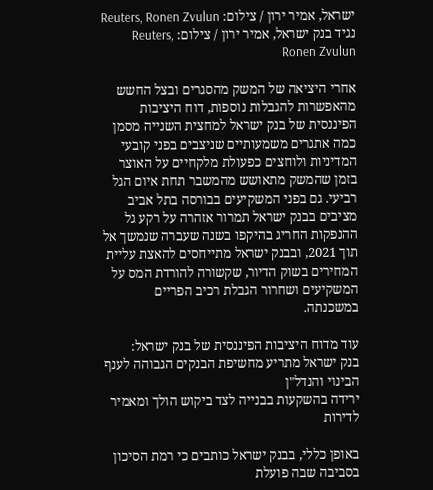ישראל, אמיר ירון / צילום: Reuters, Ronen Zvulun
נגיד בנק ישראל, אמיר ירון / צילום: Reuters, Ronen Zvulun

אחרי היציאה של המשק מהסגרים ובצל החשש מהאפשרות להגבלות נוספות, דוח היציבות הפיננסית של בנק ישראל למחצית השנייה מסמן כמה אתגרים משמעותיים שניצבים בפני קובעי המדיניות ולוחצים כפעולת מלקחיים על האוצר בזמן שהמשק מתאושש מהמשבר תחת איום הגל רביעי. גם בפני המשקיעים בבורסה בתל אביב מציבים בבנק ישראל תמרור אזהרה על רקע גל ההנפקות החריג בהיקפו בשנה שעברה שנמשך אל תוך 2021, ובבנק ישראל מתייחסים להאצת עליית המחירים בשוק הדיור, שקשורה להורדת המס על המשקיעים ושחרור הגבלת רכיב הפריים במשכנתה.

עוד מדוח היציבות הפיננסית של בנק ישראל:
בנק ישראל מתריע מחשיפת הבנקים הגבוהה לענף הבינוי והנדל"ן
ירידה בהשקעות בבנייה לצד ביקוש הולך ומאמיר לדירות

באופן כללי, בבנק ישראל כותבים כי רמת הסיכון בסביבה שבה פועלת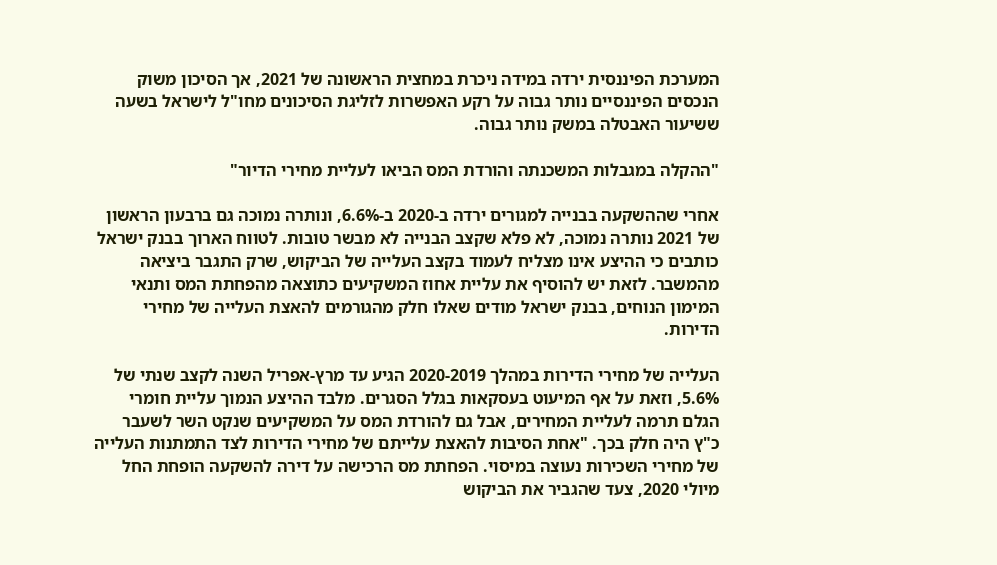המערכת הפיננסית ירדה במידה ניכרת במחצית הראשונה של 2021, אך הסיכון משוק הנכסים הפיננסיים נותר גבוה על רקע האפשרות לזליגת הסיכונים מחו"ל לישראל בשעה ששיעור האבטלה במשק נותר גבוה.

"ההקלה במגבלות המשכנתה והורדת המס הביאו לעליית מחירי הדיור"

אחרי שההשקעה בבנייה למגורים ירדה ב-2020 ב-6.6%, ונותרה נמוכה גם ברבעון הראשון של 2021 נותרה נמוכה, לא פלא שקצב הבנייה לא מבשר טובות. לטווח הארוך בבנק ישראל כותבים כי ההיצע אינו מצליח לעמוד בקצב העלייה של הביקוש, שרק התגבר ביציאה מהמשבר. לזאת יש להוסיף את עליית אחוז המשקיעים כתוצאה מהפחתת המס ותנאי המימון הנוחים, בבנק ישראל מודים שאלו חלק מהגורמים להאצת העלייה של מחירי הדירות.

העלייה של מחירי הדירות במהלך 2020-2019 הגיע עד מרץ-אפריל השנה לקצב שנתי של 5.6%, וזאת על אף המיעוט בעסקאות בגלל הסגרים. מלבד ההיצע הנמוך עליית חומרי הגלם תרמה לעליית המחירים, אבל גם להורדת המס על המשקיעים שנקט השר לשעבר כ"ץ היה חלק בכך. "אחת הסיבות להאצת עלייתם של מחירי הדירות לצד התמתנות העלייה של מחירי השכירות נעוצה במיסוי. הפחתת מס הרכישה על דירה להשקעה הופחת החל מיולי 2020, צעד שהגביר את הביקוש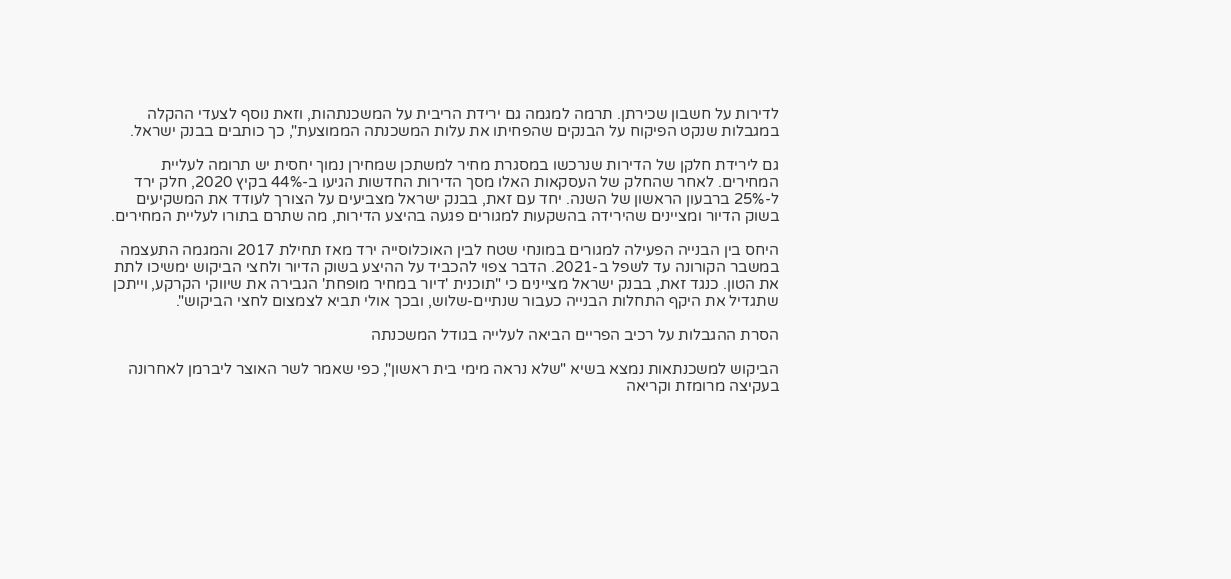לדירות על חשבון שכירתן. תרמה למגמה גם ירידת הריבית על המשכנתהות, וזאת נוסף לצעדי ההקלה במגבלות שנקט הפיקוח על הבנקים שהפחיתו את עלות המשכנתה הממוצעת", כך כותבים בבנק ישראל.

גם לירידת חלקן של הדירות שנרכשו במסגרת מחיר למשתכן שמחירן נמוך יחסית יש תרומה לעליית המחירים. לאחר שהחלק של העסקאות האלו מסך הדירות החדשות הגיעו ב-44% בקיץ 2020, חלק ירד ל-25% ברבעון הראשון של השנה. יחד עם זאת, בבנק ישראל מצביעים על הצורך לעודד את המשקיעים בשוק הדיור ומציינים שהירידה בהשקעות למגורים פגעה בהיצע הדירות, מה שתרם בתורו לעליית המחירים.

היחס בין הבנייה הפעילה למגורים במונחי שטח לבין האוכלוסייה ירד מאז תחילת 2017 והמגמה התעצמה במשבר הקורונה עד לשפל ב-2021. הדבר צפוי להכביד על ההיצע בשוק הדיור ולחצי הביקוש ימשיכו לתת את הטון. כנגד זאת, בבנק ישראל מציינים כי "תוכנית 'דיור במחיר מופחת' הגבירה את שיווקי הקרקע, וייתכן שתגדיל את היקף התחלות הבנייה כעבור שנתיים-שלוש, ובכך אולי תביא לצמצום לחצי הביקוש".

הסרת ההגבלות על רכיב הפריים הביאה לעלייה בגודל המשכנתה

הביקוש למשכנתאות נמצא בשיא "שלא נראה מימי בית ראשון", כפי שאמר לשר האוצר ליברמן לאחרונה בעקיצה מרומזת וקריאה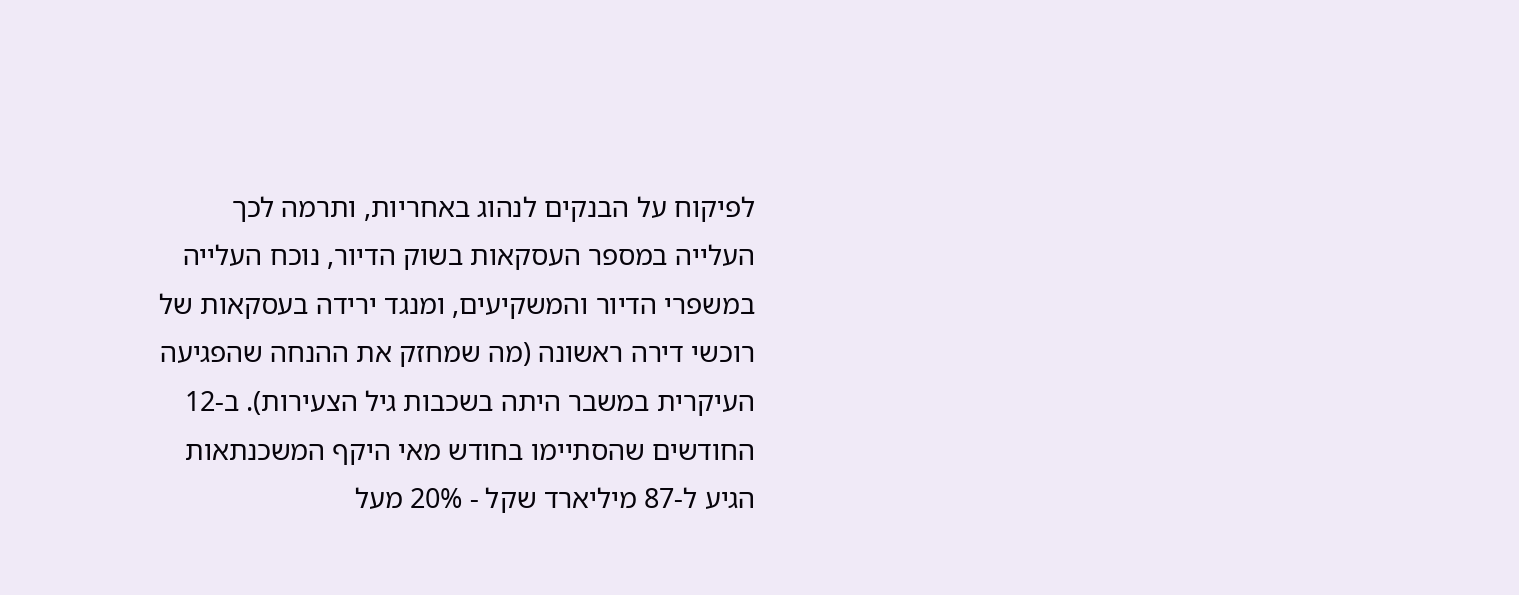לפיקוח על הבנקים לנהוג באחריות, ותרמה לכך העלייה במספר העסקאות בשוק הדיור, נוכח העלייה במשפרי הדיור והמשקיעים, ומנגד ירידה בעסקאות של רוכשי דירה ראשונה (מה שמחזק את ההנחה שהפגיעה העיקרית במשבר היתה בשכבות גיל הצעירות). ב-12 החודשים שהסתיימו בחודש מאי היקף המשכנתאות הגיע ל-87 מיליארד שקל - 20% מעל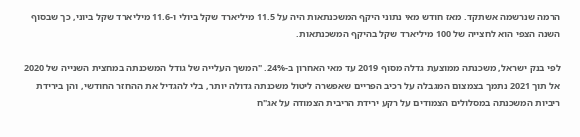הרמה שנרשמה אשתקד. מאז חודש מאי נתוני היקף המשכנתאות היה על 11.5 מיליארד שקל ביולי ו-11.6 מיליארד שקל ביוני, כך שבסוף השנה הצפי הוא לחצייה של 100 מיליארד שקל בהיקף המשכנתאות.

לפי בנק ישראל, משכנתה ממוצעת גדלה מסוף 2019 עד מאי האחרון ב-24%. "המשך העלייה של גודל המשכנתה במחצית השנייה של 2020 אל תוך 2021 נתמך בצמצום המגבלה על רכיב הפריים שאפשרה ליטול משכנתה גדולה יותר, בלי להגדיל את ההחזר החודשי, והן בירידת ריביות המשכנתה במסלולים הצמודים על רקע ירידת הריבית הצמודה על אג"ח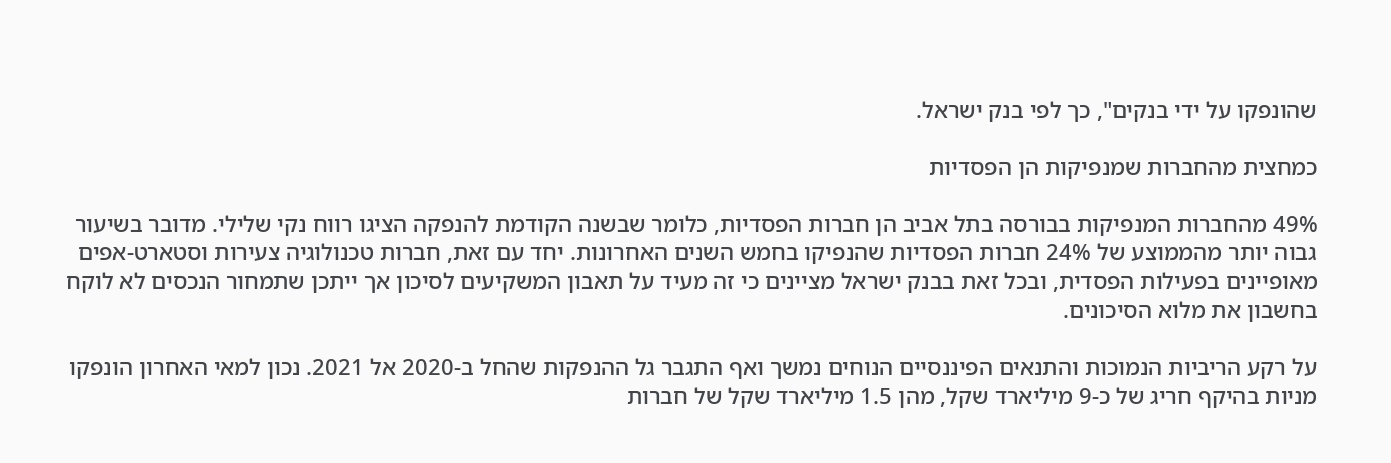שהונפקו על ידי בנקים", כך לפי בנק ישראל.

כמחצית מהחברות שמנפיקות הן הפסדיות

49% מהחברות המנפיקות בבורסה בתל אביב הן חברות הפסדיות, כלומר שבשנה הקודמת להנפקה הציגו רווח נקי שלילי. מדובר בשיעור גבוה יותר מהממוצע של 24% חברות הפסדיות שהנפיקו בחמש השנים האחרונות. יחד עם זאת, חברות טכנולוגיה צעירות וסטארט-אפים מאופיינים בפעילות הפסדית, ובכל זאת בבנק ישראל מציינים כי זה מעיד על תאבון המשקיעים לסיכון אך ייתכן שתמחור הנכסים לא לוקח בחשבון את מלוא הסיכונים.

על רקע הריביות הנמוכות והתנאים הפיננסיים הנוחים נמשך ואף התגבר גל ההנפקות שהחל ב-2020 אל 2021. נכון למאי האחרון הונפקו מניות בהיקף חריג של כ-9 מיליארד שקל, מהן 1.5 מיליארד שקל של חברות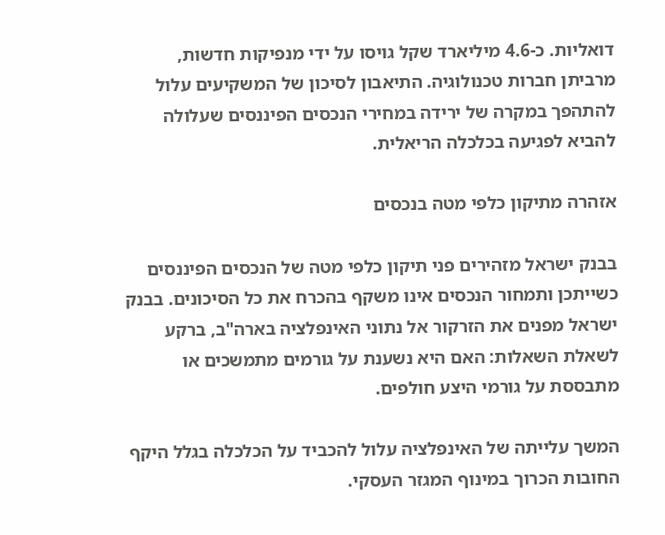דואליות. כ-4.6 מיליארד שקל גויסו על ידי מנפיקות חדשות, מרביתן חברות טכנולוגיה. התיאבון לסיכון של המשקיעים עלול להתהפך במקרה של ירידה במחירי הנכסים הפיננסים שעלולה להביא לפגיעה בכלכלה הריאלית.

אזהרה מתיקון כלפי מטה בנכסים

בבנק ישראל מזהירים פני תיקון כלפי מטה של הנכסים הפיננסים כשייתכן ותמחור הנכסים אינו משקף בהכרח את כל הסיכונים. בבנק ישראל מפנים את הזרקור אל נתוני האינפלציה בארה"ב, ברקע לשאלת השאלות: האם היא נשענת על גורמים מתמשכים או מתבססת על גורמי היצע חולפים.

המשך עלייתה של האינפלציה עלול להכביד על הכלכלה בגלל היקף החובות הכרוך במינוף המגזר העסקי.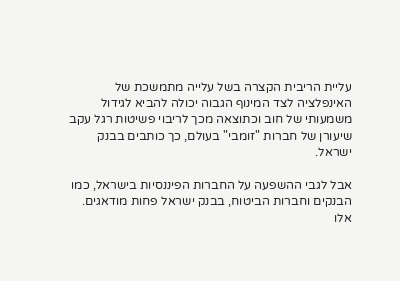עליית הריבית הקצרה בשל עלייה מתמשכת של האינפלציה לצד המינוף הגבוה יכולה להביא לגידול משמעותי של חוב וכתוצאה מכך לריבוי פשיטות רגל עקב שיעורן של חברות "זומבי" בעולם, כך כותבים בבנק ישראל.

אבל לגבי ההשפעה על החברות הפיננסיות בישראל, כמו הבנקים וחברות הביטוח, בבנק ישראל פחות מודאגים. אלו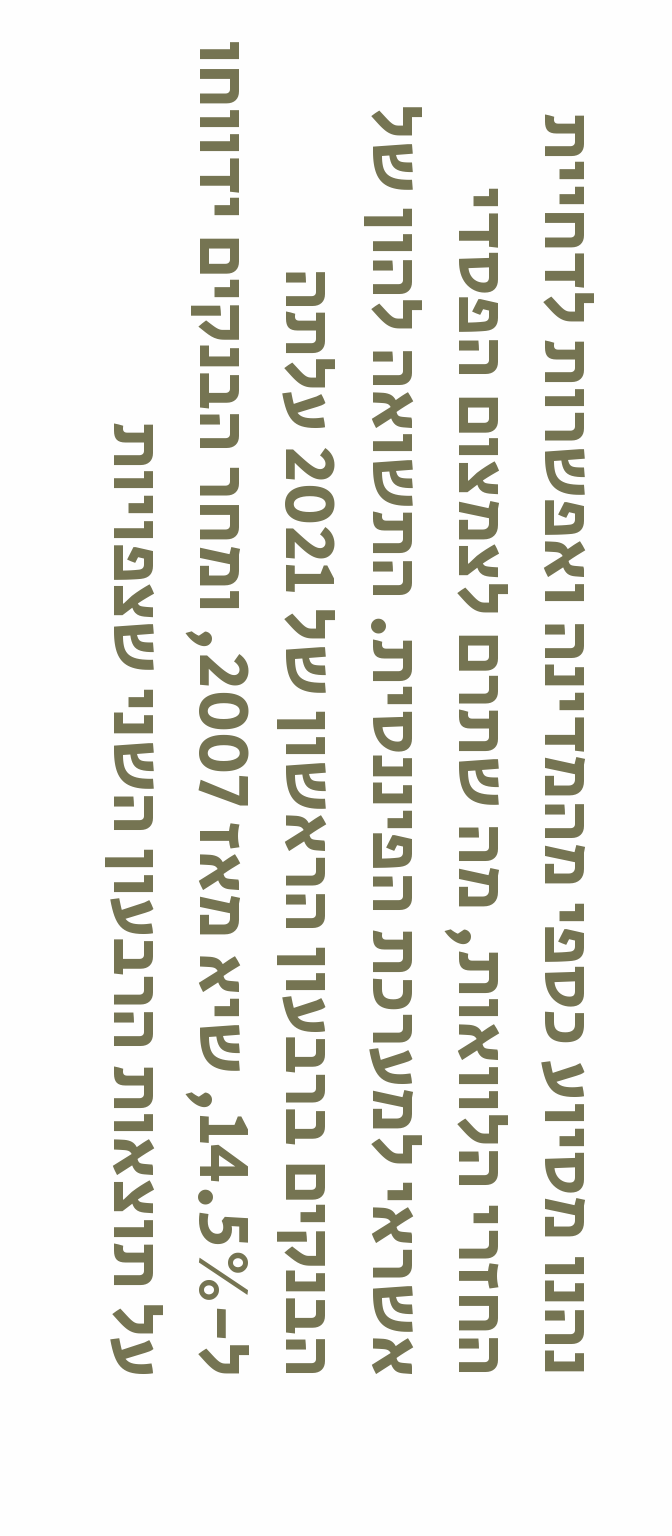נהנו מסיוע כספי מהמדינה ואפשרות לדחיית החזרי הלוואות, מה שתרם לצמצום הפסדי אשראי למערכת הפיננסית. התשואה להון של הבנקים ברבעון הראשון של 2021 עלתה ל-14.5%, שיא מאז 2007, ומחר הבנקים ידווחו על תוצאות הרבעון השני שצפויות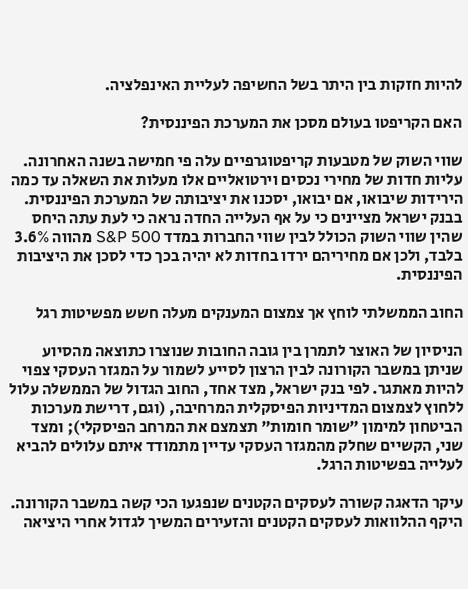להיות חזקות בין היתר בשל החשיפה לעליית האינפלציה.

האם הקריפטו בעולם מסכן את המערכת הפיננסית?

שווי השוק של מטבעות קריפטוגרפיים עלה פי חמישה בשנה האחרונה. עליות חדות של מחירי נכסים וירטואליים אלו מעלות את השאלה עד כמה הירידות שיבואו, אם יבואו, יסכנו את יציבותה של המערכת הפיננסית. בבנק ישראל מציינים כי על אף העלייה החדה נראה כי לעת עתה היחס שהין שווי השוק הכולל לבין שווי החברות במדד S&P 500 מהווה 3.6% בלבד, ולכן אם מחיריהם ירדו בחדות לא יהיה בכך כדי לסכן את היציבות הפיננסית.

החוב הממשלתי לוחץ אך צמצום המענקים מעלה חשש מפשיטות רגל

הניסיון של האוצר לתמרן בין גובה החובות שנוצרו כתוצאה מהסיוע שניתן במשבר הקורונה לבין הרצון לסייע לשמור על המגזר העסקי צפוי להיות מאתגר. לפי בנק ישראל, מצד אחד, החוב הגדול של הממשלה עלול ללחוץ לצמצום המדיניות הפיסקלית המרחיבה, (וגם, דרישת מערכות הביטחון למימון "שומר חומות" תצמצם את המרחב הפיסקלי); ומצד שני, הקשיים שחלק מהמגזר העסקי עדיין מתמודד איתם עלולים להביא לעלייה בפשיטות הרגל.

עיקר הדאגה קשורה לעסקים הקטנים שנפגעו הכי קשה במשבר הקורונה. היקף ההלוואות לעסקים הקטנים והזעירים המשיך לגדול אחרי היציאה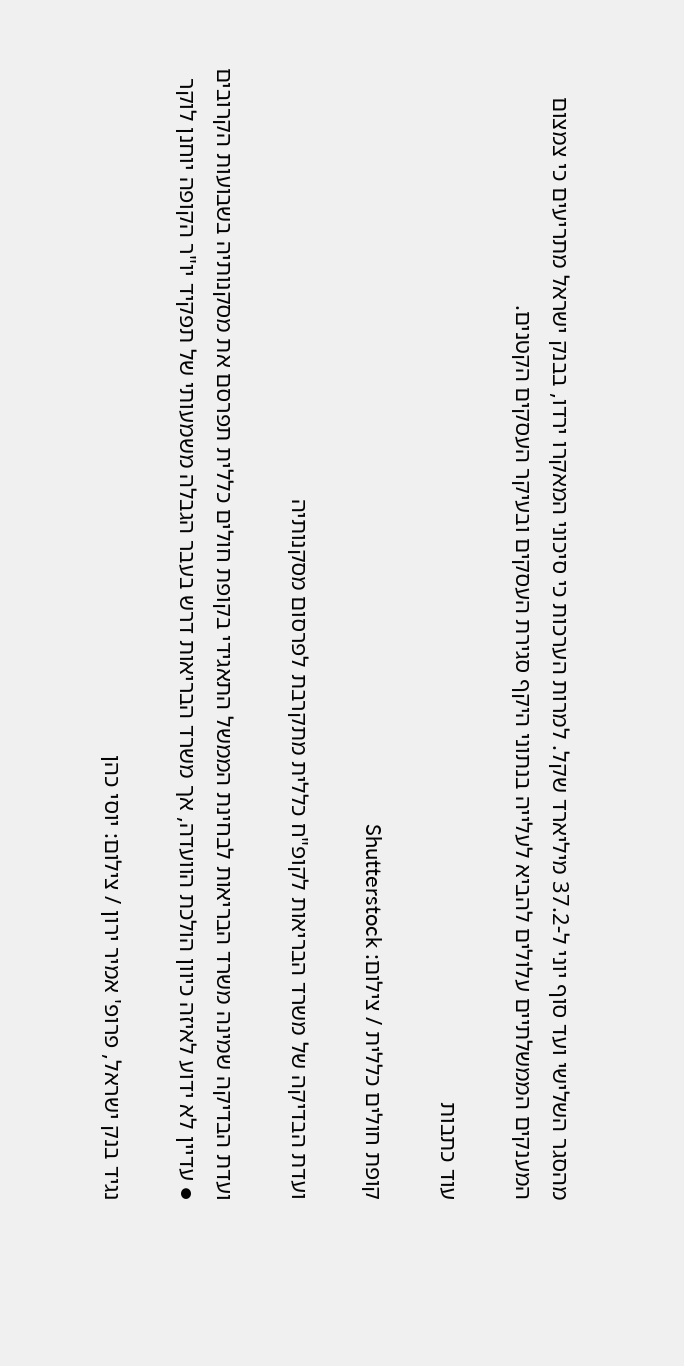מהסגר השלישי ועד סוף יוני ל-37.2 מיליארד שקל. למרות הערכות כי סיכוני המאקרו ירדו, בבנק ישראל מתריעים כי צמצום המענקים הממשלתיים עלולים להביא לעלייה בנתוני היקף סגירת העסקים ובעיקר העסקים הקטנים.

עוד כתבות

קופת חולים כללית / צילום: Shutterstock

ועדת הבדיקה של משרד הבריאות לקופ"ח כללית מתקרבת לפרסום מסקנותיה

ועדת הבדיקה שמינה משרד הבריאות לבחינת הממשל התאגידי בקופת חולים כללית תפרסם את מסקנותיה בשבועות הקרובים ● עדיין לא ידוע לאיזה כיוון הולכת הוועדה, אך משרד הבריאות דרש בעבר הגבלה משמעותי של תפקיד יו"ר הקופה יוחנן לוקר

נגיד בנק ישראל, פרופ' אמיר ירון / צילום: יוסי כהן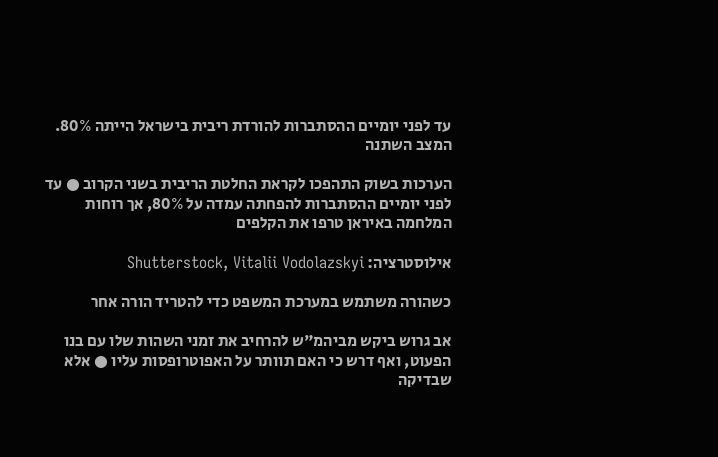עד לפני יומיים ההסתברות להורדת ריבית בישראל הייתה 80%. המצב השתנה

הערכות בשוק התהפכו לקראת החלטת הריבית בשני הקרוב ● עד לפני יומיים ההסתברות להפחתה עמדה על 80%, אך רוחות המלחמה באיראן טרפו את הקלפים

אילוסטרציה: Shutterstock, Vitalii Vodolazskyi

כשהורה משתמש במערכת המשפט כדי להטריד הורה אחר

אב גרוש ביקש מביהמ"ש להרחיב את זמני השהות שלו עם בנו הפעוט, ואף דרש כי האם תוותר על האפוטרופסות עליו ● אלא שבדיקה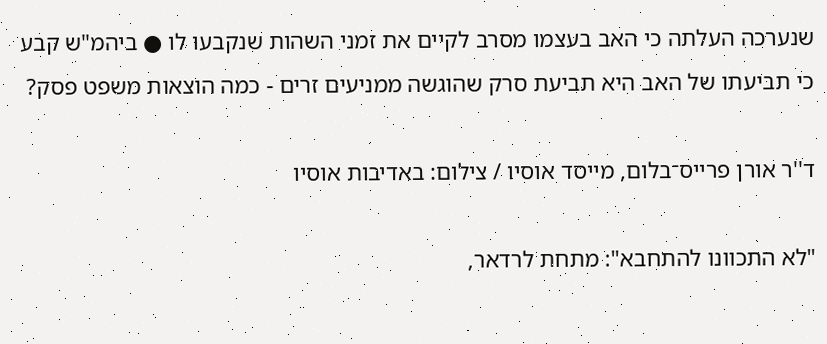שנערכה העלתה כי האב בעצמו מסרב לקיים את זמני השהות שנקבעו לו ● ביהמ"ש קבע כי תביעתו של האב היא תביעת סרק שהוגשה ממניעים זרים - כמה הוצאות משפט פסק?

ד''ר אורן פרייס־בלום, מייסד אוסיו / צילום: באדיבות אוסיו

"לא התכוונו להתחבא": מתחת לרדאר,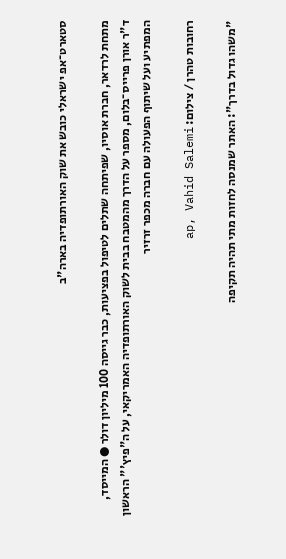סטארט־אפ ישראלי כובש את שוק האורתופדיה בארה"ב

מתחת לרדאר, חברת אוסיו, שפיתחה שתלים לטיפול בפציעות, כבר גייסה 100 מיליון דולר ● המייסד, ד"ר אורן פרייס־בלום, מספר על הדרך מהמטבח בבית לשוק האורתופדיה האמריקאי, על ה"פיץ'" הראשון המפתיע ועל שיתוף הפעולה עם חברה מכפר זרזיר

רחובות טהרן / צילום: ap, Vahid Salemi

"משהו גדול בדרך": האתר שמנסה לחזות מתי תהיה תקיפה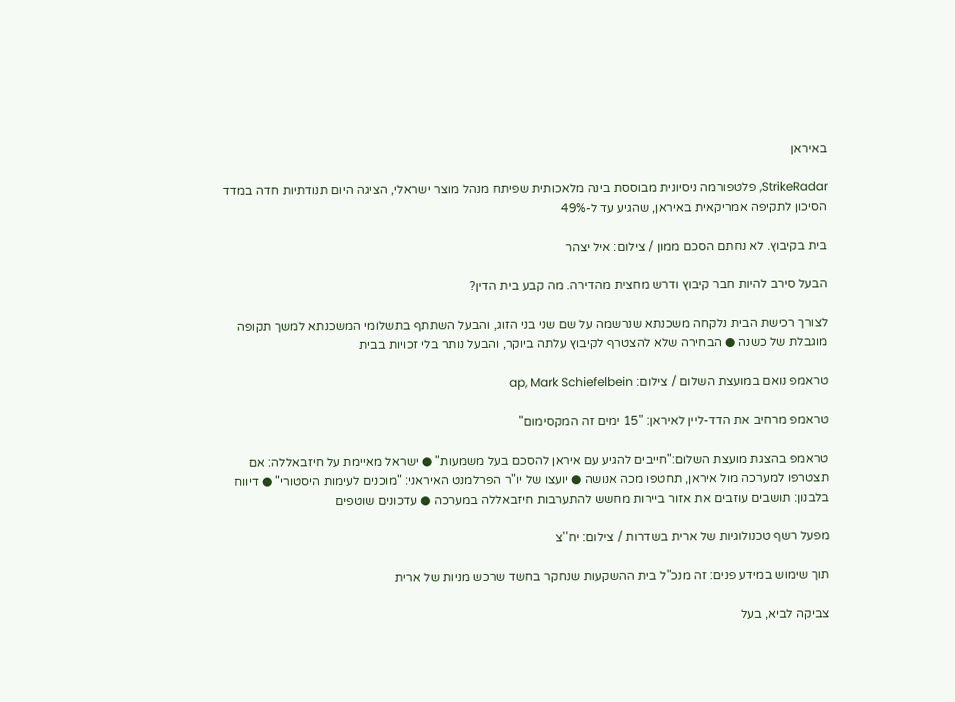באיראן

StrikeRadar, פלטפורמה ניסיונית מבוססת בינה מלאכותית שפיתח מנהל מוצר ישראלי, הציגה היום תנודתיות חדה במדד הסיכון לתקיפה אמריקאית באיראן, שהגיע עד ל-49%

בית בקיבוץ. לא נחתם הסכם ממון / צילום: איל יצהר

הבעל סירב להיות חבר קיבוץ ודרש מחצית מהדירה. מה קבע בית הדין?

לצורך רכישת הבית נלקחה משכנתא שנרשמה על שם שני בני הזוג, והבעל השתתף בתשלומי המשכנתא למשך תקופה מוגבלת של כשנה ● הבחירה שלא להצטרף לקיבוץ עלתה ביוקר, והבעל נותר בלי זכויות בבית

טראמפ נואם במועצת השלום / צילום: ap, Mark Schiefelbein

טראמפ מרחיב את הדד-ליין לאיראן: "15 ימים זה המקסימום"

טראמפ בהצגת מועצת השלום:"חייבים להגיע עם איראן להסכם בעל משמעות" ● ישראל מאיימת על חיזבאללה: אם תצטרפו למערכה מול איראן, תחטפו מכה אנושה ● יועצו של יו"ר הפרלמנט האיראני: "מוכנים לעימות היסטורי" ● דיווח בלבנון: תושבים עוזבים את אזור ביירות מחשש להתערבות חיזבאללה במערכה ● עדכונים שוטפים

מפעל רשף טכנולוגיות של ארית בשדרות / צילום: יח''צ

תוך שימוש במידע פנים: זה מנכ"ל בית ההשקעות שנחקר בחשד שרכש מניות של ארית

צביקה לביא, בעל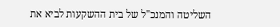השליטה והמנכ"ל של בית ההשקעות לביא את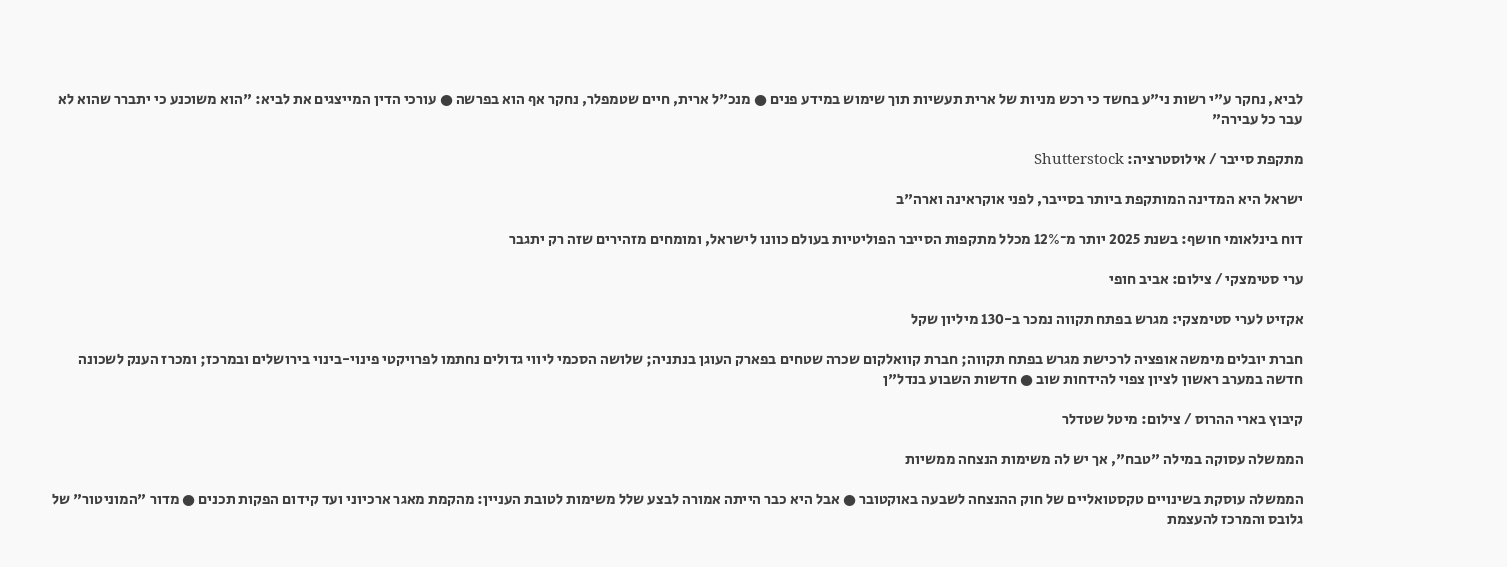לביא, נחקר ע"י רשות ני"ע בחשד כי רכש מניות של ארית תעשיות תוך שימוש במידע פנים ● מנכ"ל ארית, חיים שטמפלר, נחקר אף הוא בפרשה ● עורכי הדין המייצגים את לביא: "הוא משוכנע כי יתברר שהוא לא עבר כל עבירה"

מתקפת סייבר / אילוסטרציה: Shutterstock

ישראל היא המדינה המותקפת ביותר בסייבר, לפני אוקראינה וארה"ב

דוח בינלאומי חושף: בשנת 2025 יותר מ־12% מכלל מתקפות הסייבר הפוליטיות בעולם כוונו לישראל, ומומחים מזהירים שזה רק יתגבר

ערי סטימצקי / צילום: אביב חופי

אקזיט לערי סטימצקי: מגרש בפתח תקווה נמכר ב-130 מיליון שקל

חברת יובלים מימשה אופציה לרכישת מגרש בפתח תקווה; חברת קוואלקום שכרה שטחים בפארק העוגן בנתניה; שלושה הסכמי ליווי גדולים נחתמו לפרויקטי פינוי-בינוי בירושלים ובמרכז; ומכרז הענק לשכונה חדשה במערב ראשון לציון צפוי להידחות שוב ● חדשות השבוע בנדל"ן

קיבוץ בארי ההרוס / צילום: מיטל שטדלר

הממשלה עסוקה במילה "טבח", אך יש לה משימות הנצחה ממשיות

הממשלה עוסקת בשינויים טקסטואליים של חוק ההנצחה לשבעה באוקטובר ● אבל היא כבר הייתה אמורה לבצע שלל משימות לטובת העניין: מהקמת מאגר ארכיוני ועד קידום הפקות תכנים ● מדור "המוניטור" של גלובס והמרכז להעצמת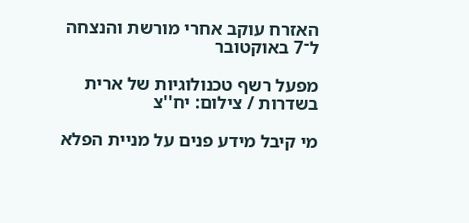האזרח עוקב אחרי מורשת והנצחה ל־7 באוקטובר

מפעל רשף טכנולוגיות של ארית בשדרות / צילום: יח''צ

מי קיבל מידע פנים על מניית הפלא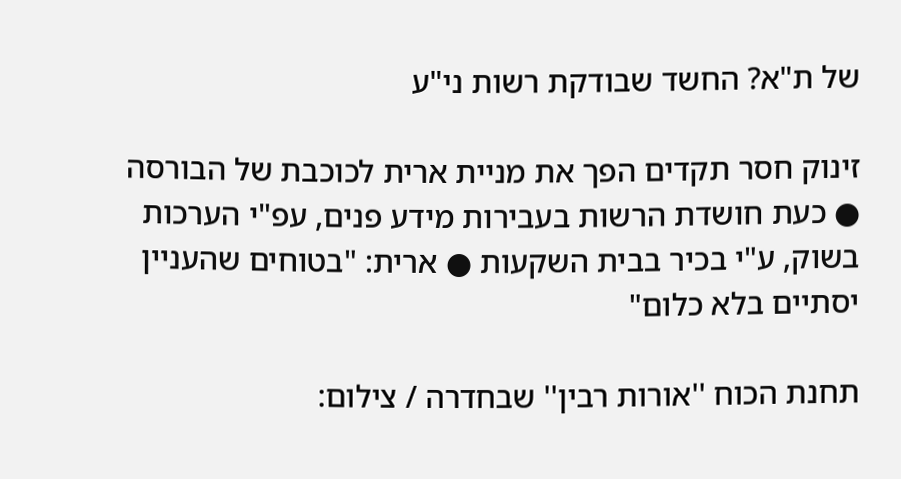של ת"א? החשד שבודקת רשות ני"ע

זינוק חסר תקדים הפך את מניית ארית לכוכבת של הבורסה ● כעת חושדת הרשות בעבירות מידע פנים, עפ"י הערכות בשוק, ע"י בכיר בבית השקעות ● ארית: "בטוחים שהעניין יסתיים בלא כלום"

תחנת הכוח ''אורות רבין'' שבחדרה / צילום: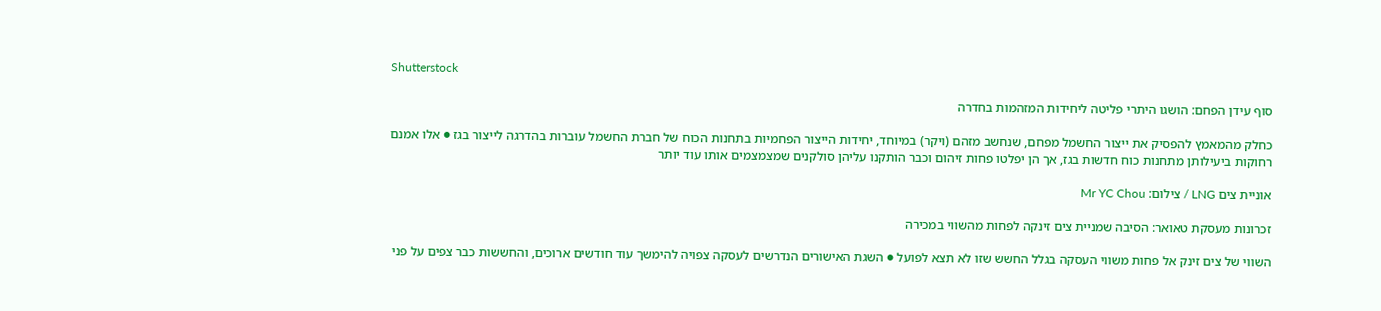Shutterstock

סוף עידן הפחם: הושגו היתרי פליטה ליחידות המזהמות בחדרה

כחלק מהמאמץ להפסיק את ייצור החשמל מפחם, שנחשב מזהם (ויקר) במיוחד, יחידות הייצור הפחמיות בתחנות הכוח של חברת החשמל עוברות בהדרגה לייצור בגז ● אלו אמנם רחוקות ביעילותן מתחנות כוח חדשות בגז, אך הן יפלטו פחות זיהום וכבר הותקנו עליהן סולקנים שמצמצמים אותו עוד יותר

אוניית צים LNG / צילום: Mr YC Chou

זכרונות מעסקת טאואר: הסיבה שמניית צים זינקה לפחות מהשווי במכירה

השווי של צים זינק אל פחות משווי העסקה בגלל החשש שזו לא תצא לפועל ● השגת האישורים הנדרשים לעסקה צפויה להימשך עוד חודשים ארוכים, והחששות כבר צפים על פני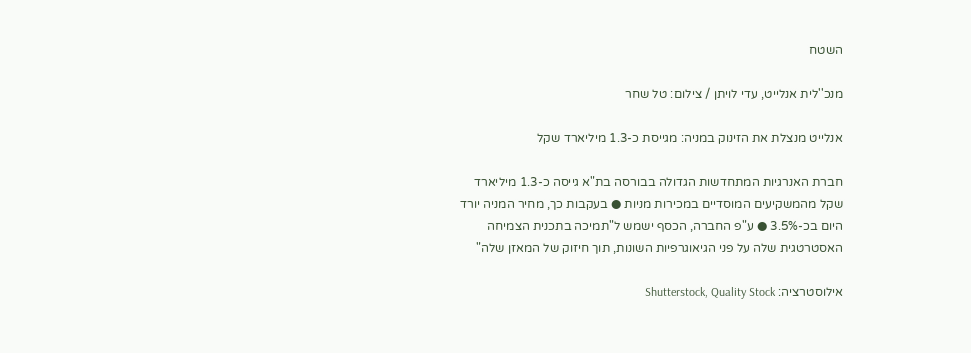השטח

מנכ''לית אנלייט, עדי לויתן / צילום: טל שחר

אנלייט מנצלת את הזינוק במניה: מגייסת כ-1.3 מיליארד שקל

חברת האנרגיות המתחדשות הגדולה בבורסה בת"א גייסה כ-1.3 מיליארד שקל מהמשקיעים המוסדיים במכירות מניות ● בעקבות כך, מחיר המניה יורד היום בכ-3.5% ● ע"פ החברה, הכסף ישמש ל"תמיכה בתכנית הצמיחה האסטרטגית שלה על פני הגיאוגרפיות השונות, תוך חיזוק של המאזן שלה"

אילוסטרציה: Shutterstock, Quality Stock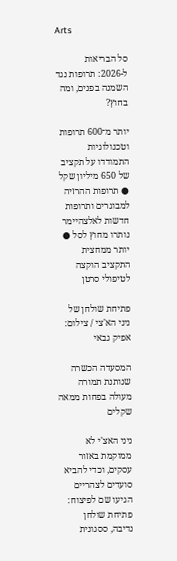Arts

סל הבריאות ל-2026: תרופות נגד השמנה בפנים, ומה בחוץ?

יותר מ־600 תרופות וטכנולוגיות התמודדו על תקציב של 650 מיליון שקל ● תרופות ההרזיה למבוגרים ותרופות חדשות לאלצהיימר נותרו מחוץ לסל ● יותר ממחצית התקציב הוקצה לטיפולי סרטן

פתיחת שולחן של ניני הא'צי / צילום: אפיק גבאי

המסעדה הכשרה שנותנת תמורה מעולה בפחות ממאה שקלים

ניני האצ'י לא ממוקמת באזור עסקים, וכדי להביא סועדים לצהריים הגיעו שם לפיצוח: פתיחת שולחן נדיבה, ססגונית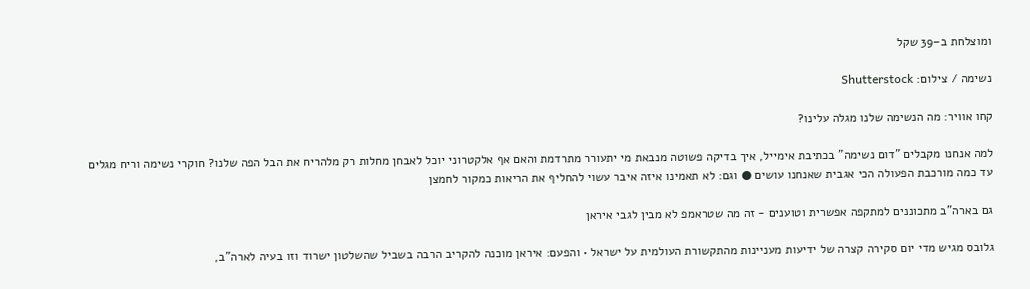ומוצלחת ב–39 שקל

נשימה / צילום: Shutterstock

קחו אוויר: מה הנשימה שלנו מגלה עלינו?

למה אנחנו מקבלים "דום נשימה" בכתיבת אימייל, איך בדיקה פשוטה מנבאת מי יתעורר מתרדמת והאם אף אלקטרוני יוכל לאבחן מחלות רק מלהריח את הבל הפה שלנו? חוקרי נשימה וריח מגלים עד כמה מורכבת הפעולה הכי אגבית שאנחנו עושים ● וגם: לא תאמינו איזה איבר עשוי להחליף את הריאות כמקור לחמצן

גם בארה"ב מתכוננים למתקפה אפשרית וטוענים - זה מה שטראמפ לא מבין לגבי איראן

גלובס מגיש מדי יום סקירה קצרה של ידיעות מעניינות מהתקשורת העולמית על ישראל • והפעם: איראן מוכנה להקריב הרבה בשביל שהשלטון ישרוד וזו בעיה לארה"ב,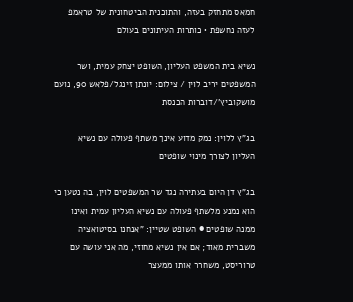חמאס מתחזק בעזה, והתוכנית הביטחונית של טראמפ לעזה נחשפת • כותרות העיתונים בעולם

נשיא בית המשפט העליון, השופט יצחק עמית, ושר המשפטים יריב לוין / צילום: יונתן זינגל/פלאש 90, נועם מושקוביץ'/דוברות הכנסת

בג"ץ ללוין: נמק מדוע אינך משתף פעולה עם נשיא העליון לצורך מינוי שופטים

בג"ץ דן היום בעתירה נגד שר המשפטים לוין, בה נטען כי הוא נמנע מלשתף פעולה עם נשיא העליון עמית ואינו ממנה שופטים ● השופט שטיין: "אנחנו בסיטואציה משברית מאוד; אם אין נשיא מחוזי, מה אני עושה עם טרוריסט, משחרר אותו ממעצר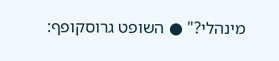מינהלי?" ● השופט גרוסקופף: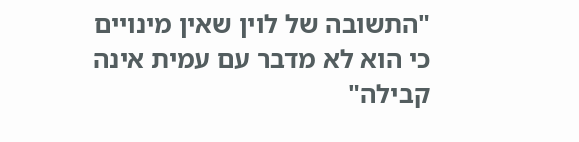"התשובה של לוין שאין מינויים כי הוא לא מדבר עם עמית אינה קבילה"